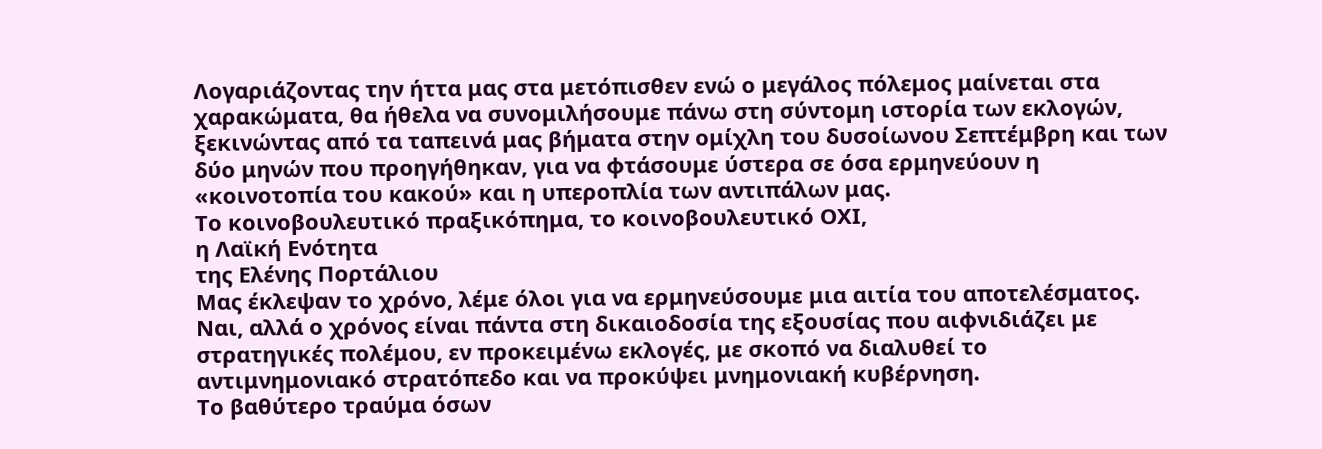Λογαριάζοντας την ήττα μας στα μετόπισθεν ενώ ο μεγάλος πόλεμος μαίνεται στα χαρακώματα, θα ήθελα να συνομιλήσουμε πάνω στη σύντομη ιστορία των εκλογών, ξεκινώντας από τα ταπεινά μας βήματα στην ομίχλη του δυσοίωνου Σεπτέμβρη και των δύο μηνών που προηγήθηκαν, για να φτάσουμε ύστερα σε όσα ερμηνεύουν η «κοινοτοπία του κακού» και η υπεροπλία των αντιπάλων μας.
Το κοινοβουλευτικό πραξικόπημα, το κοινοβουλευτικό ΟΧΙ,
η Λαϊκή Ενότητα
της Ελένης Πορτάλιου
Μας έκλεψαν το χρόνο, λέμε όλοι για να ερμηνεύσουμε μια αιτία του αποτελέσματος. Ναι, αλλά ο χρόνος είναι πάντα στη δικαιοδοσία της εξουσίας που αιφνιδιάζει με στρατηγικές πολέμου, εν προκειμένω εκλογές, με σκοπό να διαλυθεί το αντιμνημονιακό στρατόπεδο και να προκύψει μνημονιακή κυβέρνηση.
Το βαθύτερο τραύμα όσων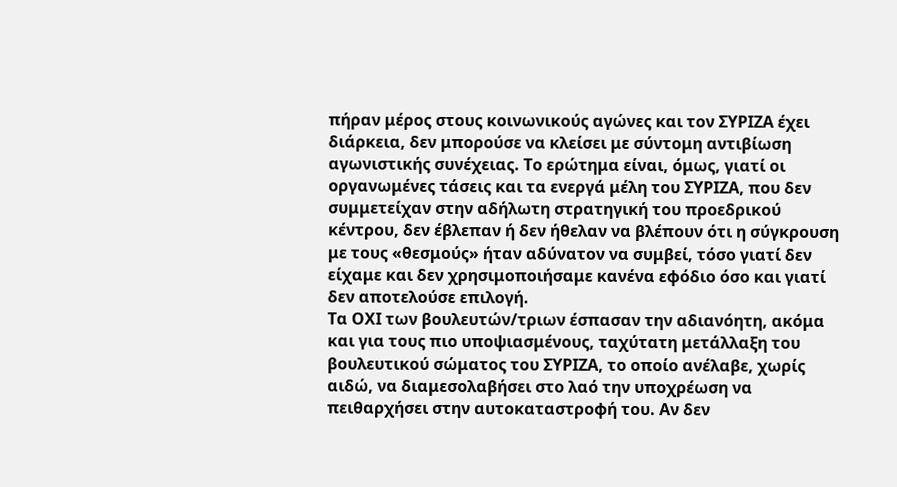πήραν μέρος στους κοινωνικούς αγώνες και τον ΣΥΡΙΖΑ έχει διάρκεια, δεν μπορούσε να κλείσει με σύντομη αντιβίωση αγωνιστικής συνέχειας. Το ερώτημα είναι, όμως, γιατί οι οργανωμένες τάσεις και τα ενεργά μέλη του ΣΥΡΙΖΑ, που δεν συμμετείχαν στην αδήλωτη στρατηγική του προεδρικού κέντρου, δεν έβλεπαν ή δεν ήθελαν να βλέπουν ότι η σύγκρουση με τους «θεσμούς» ήταν αδύνατον να συμβεί, τόσο γιατί δεν είχαμε και δεν χρησιμοποιήσαμε κανένα εφόδιο όσο και γιατί δεν αποτελούσε επιλογή.
Τα ΟΧΙ των βουλευτών/τριων έσπασαν την αδιανόητη, ακόμα και για τους πιο υποψιασμένους, ταχύτατη μετάλλαξη του βουλευτικού σώματος του ΣΥΡΙΖΑ, το οποίο ανέλαβε, χωρίς αιδώ, να διαμεσολαβήσει στο λαό την υποχρέωση να πειθαρχήσει στην αυτοκαταστροφή του. Αν δεν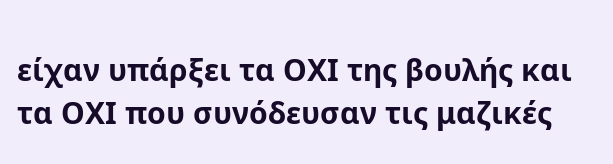είχαν υπάρξει τα ΟΧΙ της βουλής και τα ΟΧΙ που συνόδευσαν τις μαζικές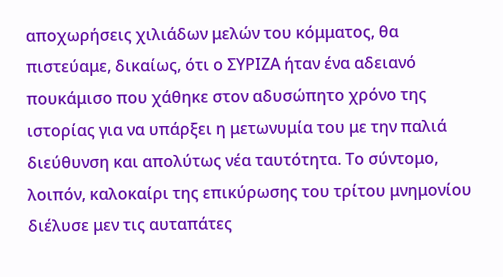αποχωρήσεις χιλιάδων μελών του κόμματος, θα πιστεύαμε, δικαίως, ότι ο ΣΥΡΙΖΑ ήταν ένα αδειανό πουκάμισο που χάθηκε στον αδυσώπητο χρόνο της ιστορίας για να υπάρξει η μετωνυμία του με την παλιά διεύθυνση και απολύτως νέα ταυτότητα. Το σύντομο, λοιπόν, καλοκαίρι της επικύρωσης του τρίτου μνημονίου διέλυσε μεν τις αυταπάτες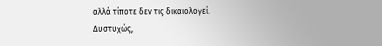αλλά τίποτε δεν τις δικαιολογεί. Δυστυχώς,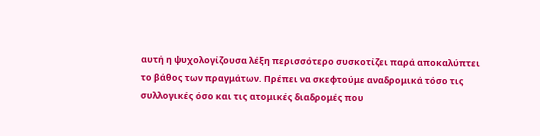αυτή η ψυχολογίζουσα λέξη περισσότερο συσκοτίζει παρά αποκαλύπτει το βάθος των πραγμάτων. Πρέπει να σκεφτούμε αναδρομικά τόσο τις συλλογικές όσο και τις ατομικές διαδρομές που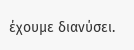έχουμε διανύσει.